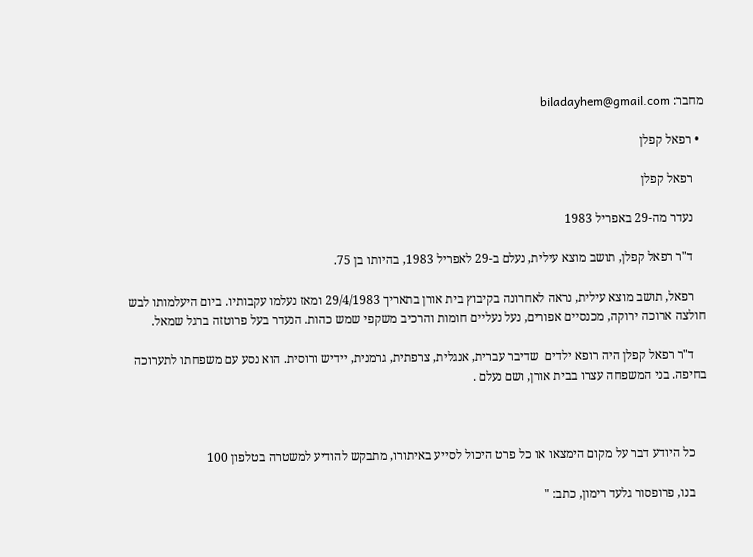מחבר: biladayhem@gmail.com

  • רפאל קפלן

    רפאל קפלן

    נעדר מה-29 באפריל 1983

    ד"ר רפאל קפלן, תושב מוצא עילית, נעלם ב-29 לאפריל 1983, בהיותו בן 75.

    רפאל, תושב מוצא עילית, נראה לאחרונה בקיבוץ בית אורן בתאריך 29/4/1983 ומאז נעלמו עקבותיו. ביום היעלמותו לבש חולצה ארוכה ירוקה, מכנסיים אפורים, נעל נעליים חומות והרכיב משקפי שמש כהות. הנעדר בעל פרוטזה ברגל שמאל.

    ד"ר רפאל קפלן היה רופא ילדים  שדיבר עברית, אנגלית, צרפתית, גרמנית, יידיש ורוסית. הוא נסע עם משפחתו לתערוכה בחיפה. בני המשפחה עצרו בבית אורן, ושם נעלם .



    כל היודע דבר על מקום הימצאו או כל פרט היכול לסייע באיתורו, מתבקש להודיע למשטרה בטלפון 100

    בנו, פרופסור גלעד רימון, כתב: "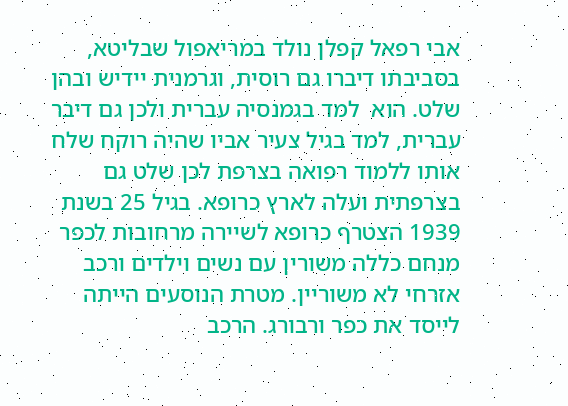אבי רפאל קפלן נולד במריאפול שבליטא, בסביבתו דיברו גם רוסית, וגרמנית יידיש ובהן שלט. הוא  למד בגמנסיה עברית ולכן גם דיבר עברית, למד בגיל צעיר אביו שהיה רוקח שלח אותו ללמוד רפואה בצרפת לכן שלט גם בצרפתית ועלה לארץ כרופא. בגיל 25 בשנת 1939 הצטרף כרופא לשיירה מרחובות לכפר מנחם כללה משורין עם נשים וילדים ורכב אזרחי לא משוריין. מטרת הנוסעים הייתה לייסד את כפר ורבורג. הרכב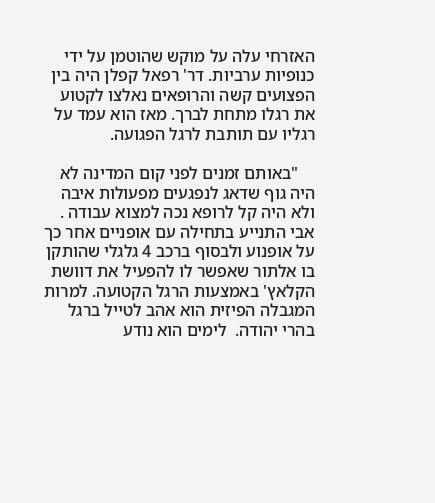האזרחי עלה על מוקש שהוטמן על ידי כנופיות ערביות. דר' רפאל קפלן היה בין הפצועים קשה והרופאים נאלצו לקטוע את רגלו מתחת לברך. מאז הוא עמד על רגליו עם תותבת לרגל הפגועה.

    "באותם זמנים לפני קום המדינה לא היה גוף שדאג לנפגעים מפעולות איבה ולא היה קל לרופא נכה למצוא עבודה . אבי התנייע בתחילה עם אופניים אחר כך על אופנוע ולבסוף ברכב 4 גלגלי שהותקן בו אלתור שאפשר לו להפעיל את דוושת הקלאץ' באמצעות הרגל הקטועה. למרות המגבלה הפיזית הוא אהב לטייל ברגל בהרי יהודה.  לימים הוא נודע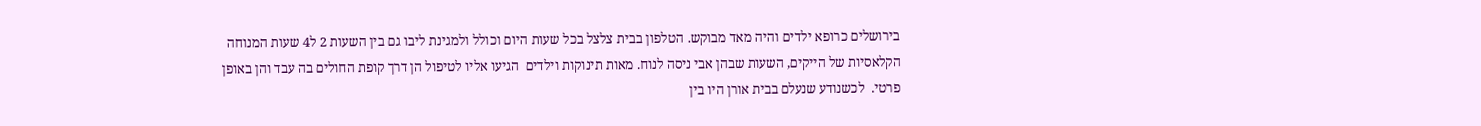בירושלים כרופא ילדים והיה מאד מבוקש. הטלפון בבית צלצל בכל שעות היום וכולל ולמגינת ליבו גם בין השעות 2 ל4 שעות המנוחה הקלאסיות של הייקים, השעות שבהן אבי ניסה לנוח. מאות תינוקות וילדים  הגיעו אליו לטיפול הן דרך קופת החולים בה עבד והן באופן פרטי.  לכשנודע שנעלם בבית אורן היו בין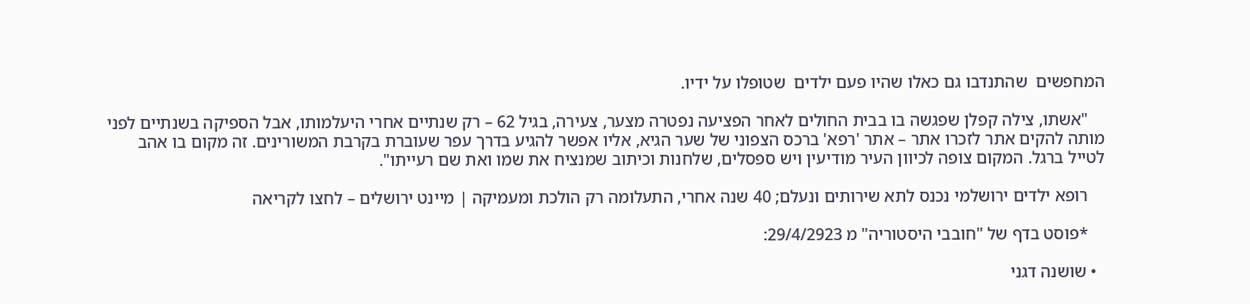המחפשים  שהתנדבו גם כאלו שהיו פעם ילדים  שטופלו על ידיו.

    "אשתו, צילה קפלן שפגשה בו בבית החולים לאחר הפציעה נפטרה מצער, צעירה, בגיל 62 – רק שנתיים אחרי היעלמותו, אבל הספיקה בשנתיים לפני מותה להקים אתר לזכרו אתר – אתר 'רפא' ברכס הצפוני של שער הגיא, אליו אפשר להגיע בדרך עפר שעוברת בקרבת המשורינים. זה מקום בו אהב לטייל ברגל. המקום צופה לכיוון העיר מודיעין ויש ספסלים, שלחנות וכיתוב שמנציח את שמו ואת שם רעייתו".

    רופא ילדים ירושלמי נכנס לתא שירותים ונעלם; 40 שנה אחרי, התעלומה רק הולכת ומעמיקה | מיינט ירושלים – לחצו לקריאה

    *פוסט בדף של "חובבי היסטוריה" מ 29/4/2923:

  • שושנה דגני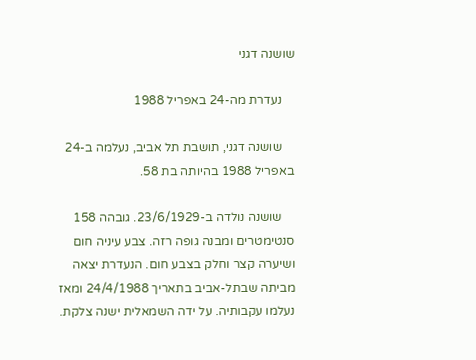שושנה דגני

    נעדרת מה-24 באפריל 1988

    שושנה דגני, תושבת תל אביב, נעלמה ב-24 באפריל 1988 בהיותה בת 58.

    שושנה נולדה ב-23/6/1929. גובהה 158 סנטימטרים ומבנה גופה רזה. צבע עיניה חום ושיערה קצר וחלק בצבע חום. הנעדרת יצאה מביתה שבתל-אביב בתאריך 24/4/1988 ומאז נעלמו עקבותיה. על ידה השמאלית ישנה צלקת.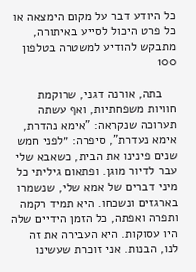כל היודע דבר על מקום הימצאה או כל פרט היכול לסייע באיתורה, מתבקש להודיע למשטרה בטלפון 100

    בתה, אורנה דגני, שרוקמת חוויות משפחתיות, ואף עשתה תערוכה שנקראה: "אימא נהדרת, אימא נעדרת", סיפרה: ״לפני חמש שנים פינינו את הבית, כשאבא שלי עבר לדיור מוגן. ופתאום גיליתי כל מיני דברים של אמא שלי, שנשמרו בארגזים ונשכחו. היא תמיד רקמה ותפרה ואפתה, כל הזמן הידיים שלה היו עסוקות. היא העבירה את זה לנו, הבנות. אני זוכרת שעשינו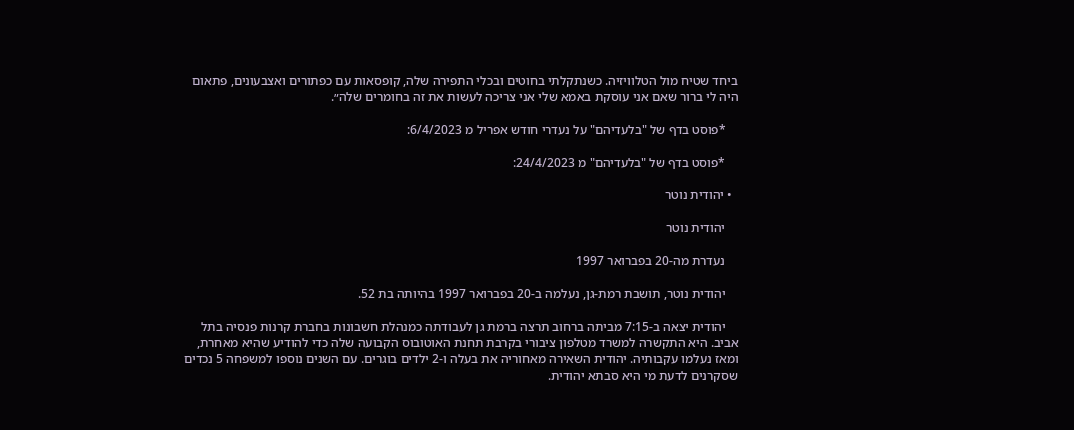ביחד שטיח מול הטלוויזיה. כשנתקלתי בחוטים ובכלי התפירה שלה, קופסאות עם כפתורים ואצבעונים, פתאום היה לי ברור שאם אני עוסקת באמא שלי אני צריכה לעשות את זה בחומרים שלה״.

    *פוסט בדף של "בלעדיהם" על נעדרי חודש אפריל מ 6/4/2023:

    *פוסט בדף של "בלעדיהם" מ 24/4/2023:

  • יהודית נוטר

    יהודית נוטר

    נעדרת מה-20 בפברואר 1997

    יהודית נוטר, תושבת רמת-גן, נעלמה ב-20 בפברואר 1997 בהיותה בת 52.

    יהודית יצאה ב-7:15 מביתה ברחוב תרצה ברמת גן לעבודתה כמנהלת חשבונות בחברת קרנות פנסיה בתל אביב. היא התקשרה למשרד מטלפון ציבורי בקרבת תחנת האוטובוס הקבועה שלה כדי להודיע שהיא מאחרת, ומאז נעלמו עקבותיה. יהודית השאירה מאחוריה את בעלה ו-2 ילדים בוגרים. עם השנים נוספו למשפחה 5 נכדים שסקרנים לדעת מי היא סבתא יהודית.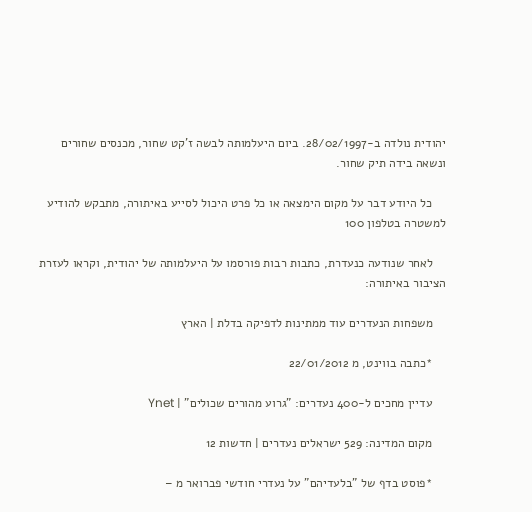יהודית נולדה ב-28/02/1997. ביום היעלמותה לבשה ז'קט שחור, מכנסים שחורים ונשאה בידה תיק שחור.

    כל היודע דבר על מקום הימצאה או כל פרט היכול לסייע באיתורה, מתבקש להודיע למשטרה בטלפון 100

    לאחר שנודעה כנעדרת, כתבות רבות פורסמו על היעלמותה של יהודית, וקראו לעזרת הציבור באיתורה:

    משפחות הנעדרים עוד ממתינות לדפיקה בדלת | הארץ

    *כתבה בווינט, מ 22/01/2012

    עדיין מחכים ל-400 נעדרים: "גרוע מהורים שכולים" | Ynet

    מקום המדינה: 529 ישראלים נעדרים | חדשות 12

    *פוסט בדף של "בלעדיהם" על נעדרי חודשי פברואר מ –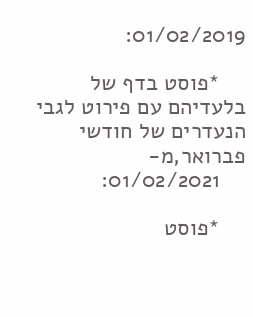01/02/2019:

    *פוסט בדף של בלעדיהם עם פירוט לגבי הנעדרים של חודשי פברואר,מ-
    01/02/2021:

    *פוסט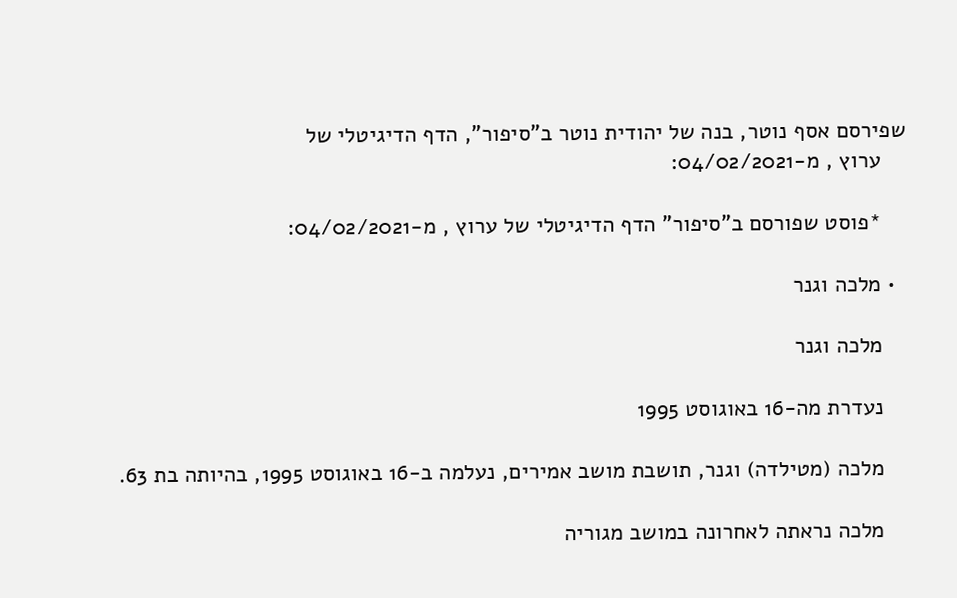שפירסם אסף נוטר, בנה של יהודית נוטר ב"סיפור", הדף הדיגיטלי של
    ערוץ , מ-04/02/2021:

    *פוסט שפורסם ב"סיפור" הדף הדיגיטלי של ערוץ , מ-04/02/2021:

  • מלכה וגנר

    מלכה וגנר

    נעדרת מה-16 באוגוסט 1995

    מלכה (מטילדה) וגנר, תושבת מושב אמירים, נעלמה ב-16 באוגוסט 1995, בהיותה בת 63.

    מלכה נראתה לאחרונה במושב מגוריה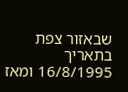שבאזור צפת בתאריך 16/8/1995 ומאז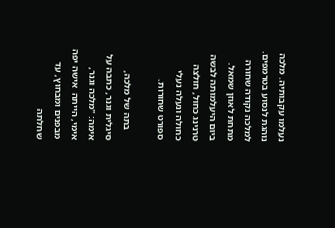נעלמו עקבותיה. מלכה נוהגת לנסוע בטרמפים. למלכה נקודה שחורה מתחת לאוזן שמאל. ביום היעלמותה לבשה טרנינג כחול, חולצה כחולה ונעלה נעלי ספורט שחורות.

    בתה של מלכה, סיגלית וגנר, כתבה על אימה: "מלכה וגנר, אימי, הייתה  אישה יפה מבפנים ומבחוץ, עד שחלתה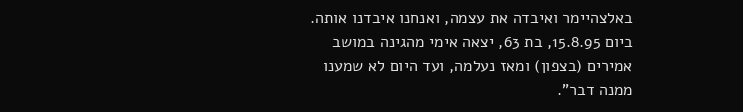באלצהיימר ואיבדה את עצמה, ואנחנו איבדנו אותה. ביום 15.8.95, בת 63, יצאה אימי מהגינה במושב אמירים (בצפון) ומאז נעלמה, ועד היום לא שמענו ממנה דבר".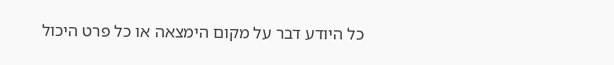כל היודע דבר על מקום הימצאה או כל פרט היכול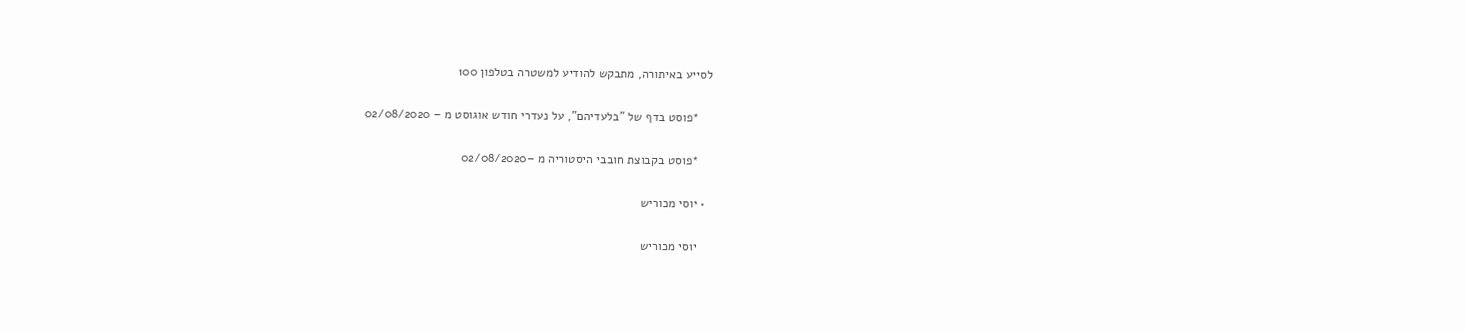לסייע באיתורה, מתבקש להודיע למשטרה בטלפון 100

    *פוסט בדף של "בלעדיהם", על נעדרי חודש אוגוסט מ – 02/08/2020

    *פוסט בקבוצת חובבי היסטוריה מ –02/08/2020

  • יוסי מכוריש

    יוסי מכוריש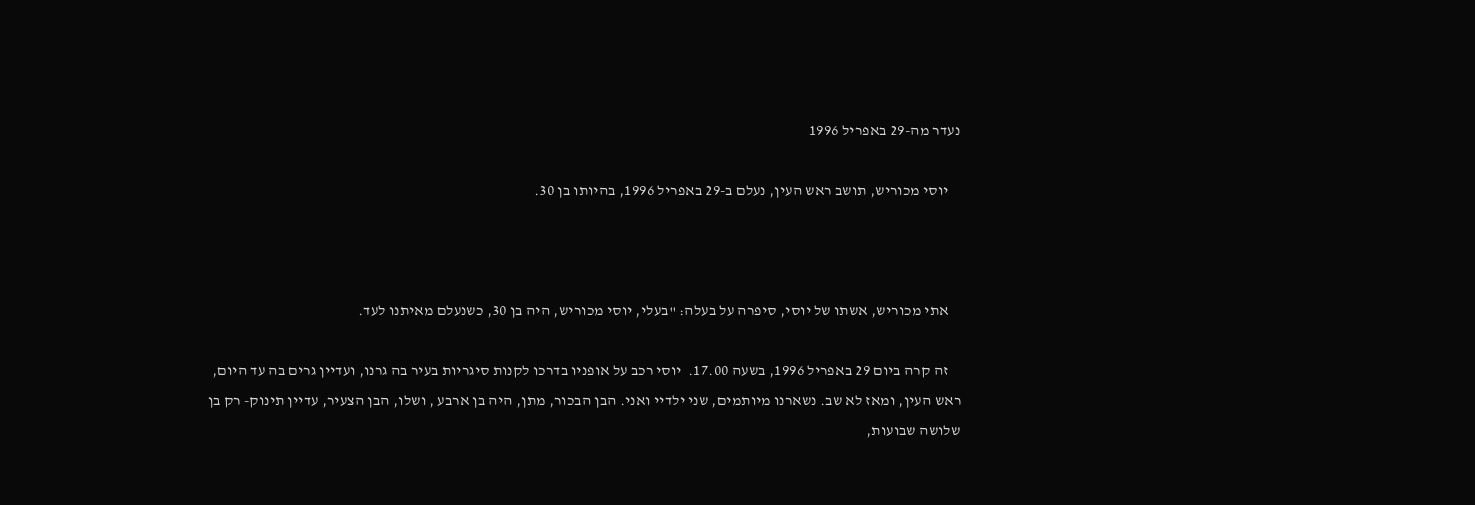נעדר מה-29 באפריל 1996

    יוסי מכוריש, תושב ראש העין, נעלם ב-29 באפריל 1996, בהיותו בן 30.



    אתי מכוריש, אשתו של יוסי, סיפרה על בעלה: "בעלי, יוסי מכוריש, היה בן 30, כשנעלם מאיתנו לעד.

    זה קרה ביום 29 באפריל 1996, בשעה 17.00.  יוסי רכב על אופניו בדרכו לקנות סיגריות בעיר בה גרנו, ועדיין גרים בה עד היום, ראש העין, ומאז לא שב. נשארנו מיותמים, שני ילדיי ואני. הבן הבכור, מתן, היה בן ארבע , ושלו, הבן הצעיר, עדיין תינוק- רק בן שלושה שבועות,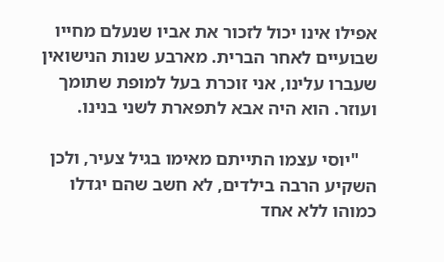אפילו אינו יכול לזכור את אביו שנעלם מחייו שבועיים לאחר הברית. מארבע שנות הנישואין שעברו עלינו, אני זוכרת בעל למופת שתומך ועוזר. הוא היה אבא לתפארת לשני בנינו.

    "יוסי עצמו התייתם מאימו בגיל צעיר, ולכן השקיע הרבה בילדים, לא חשב שהם יגדלו כמוהו ללא אחד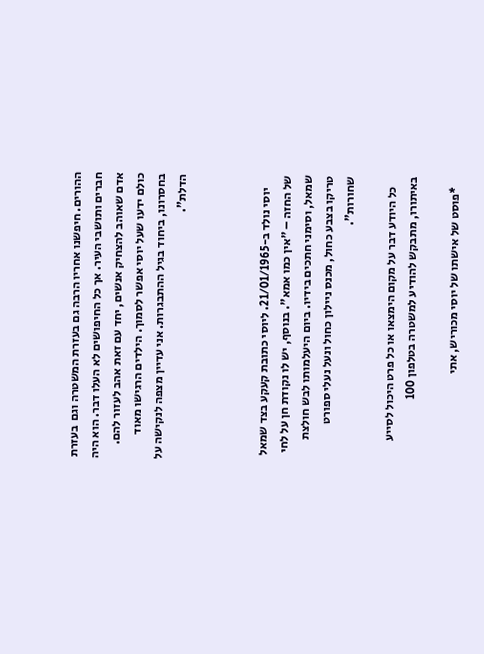ההורים. חיפשנו אחריו הרבה גם בעזרת המשטרה וגם  בעזרת חברים ותושבי העיר. אך כל החיפושים לא העלו דבר. הוא היה אדם שאוהב להצחיק אנשים, יחד עם זאת אהב לעזור להם. כולם ידעו שעל יוסי אפשר לסמוך. הילדים הרגישו מאוד בחסרונו, ביחוד בגיל ההתבגרות. אני עדיין מצפה לנקישה על הדלת".



     יוסי נולד ב-21/01/1965. ליוסי כתובת קעקע בצד שמאל של החזה – "אין כמו אמא". בנוסף, יש לו נקודת חן על לחי שמאל, וסימני חתכים בידיו. ביום היעלמותו לבש חולצת טריקו בצבע כחול, מכנס ניילון כחול ונעל נעלי ספורט שחורות".

    כל היודע דבר על מקום הימצאו או כל פרט היכול לסייע באיתורו, מתבקש להודיע למשטרה בטלפון 100

    *פוסט של אישתו של יוסי מכוריש, אתי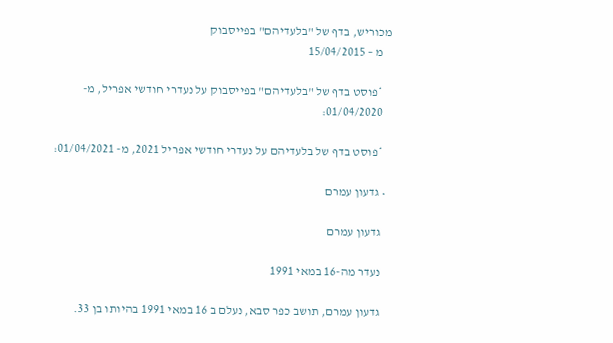מכוריש, בדף של "בלעדיהם" בפייסבוק
    מ – 15/04/2015

    *פוסט בדף של "בלעדיהם" בפייסבוק על נעדרי חודשי אפריל, מ-
    01/04/2020:

    *פוסט בדף של בלעדיהם על נעדרי חודשי אפריל 2021, מ- 01/04/2021:

  • גדעון עמרם

    גדעון עמרם

    נעדר מה-16 במאי 1991

    גדעון עמרם, תושב כפר סבא, נעלם ב 16 במאי 1991 בהיותו בן 33.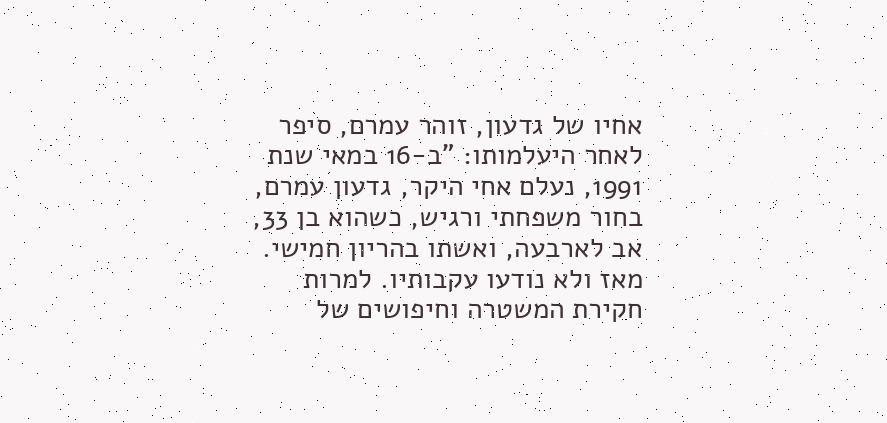אחיו של גדעון, זוהר עמרם, סיפר לאחר היעלמותו: "ב-16 במאי שנת 1991, נעלם אחי היקר, גדעון עמרם, בחור משפחתי ורגיש, כשהוא בן 33, אב לארבעה, ואשתו בהריון חמישי. מאז ולא נודעו עקבותיו. למרות חקירת המשטרה וחיפושים של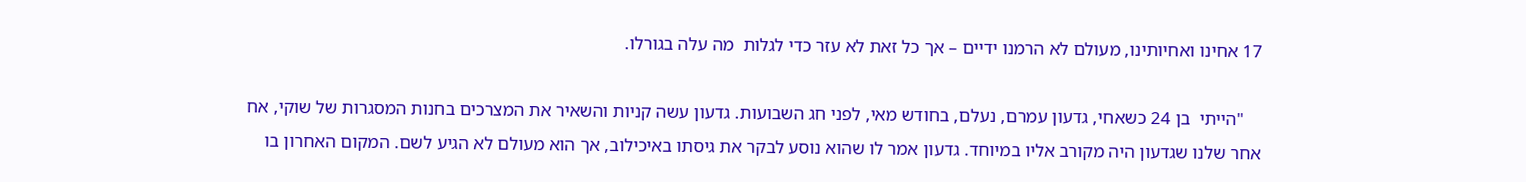17 אחינו ואחיותינו, מעולם לא הרמנו ידיים – אך כל זאת לא עזר כדי לגלות  מה עלה בגורלו.

    "הייתי  בן 24 כשאחי, גדעון עמרם, נעלם, בחודש מאי, לפני חג השבועות. גדעון עשה קניות והשאיר את המצרכים בחנות המסגרות של שוקי, אח אחר שלנו שגדעון היה מקורב אליו במיוחד. גדעון אמר לו שהוא נוסע לבקר את גיסתו באיכילוב, אך הוא מעולם לא הגיע לשם. המקום האחרון בו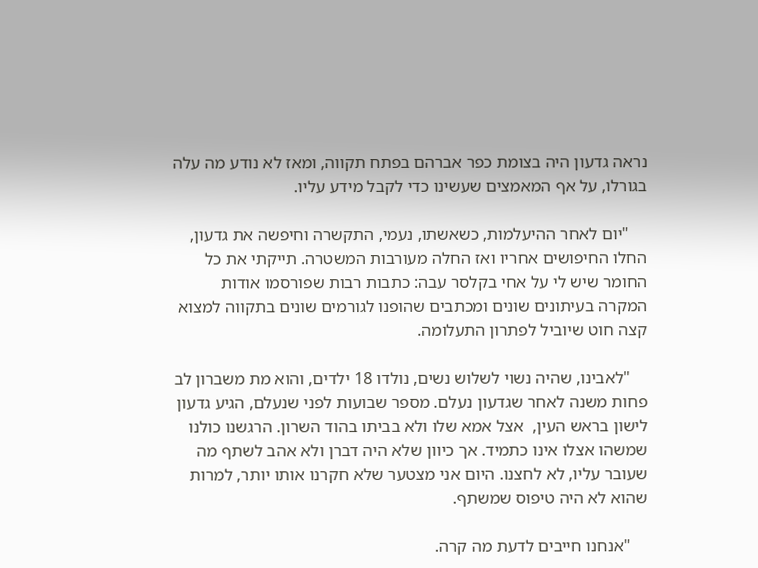נראה גדעון היה בצומת כפר אברהם בפתח תקווה, ומאז לא נודע מה עלה בגורלו, על אף המאמצים שעשינו כדי לקבל מידע עליו.

    "יום לאחר ההיעלמות, כשאשתו, נעמי, התקשרה וחיפשה את גדעון, החלו החיפושים אחריו ואז החלה מעורבות המשטרה. תייקתי את כל החומר שיש לי על אחי בקלסר עבה: כתבות רבות שפורסמו אודות המקרה בעיתונים שונים ומכתבים שהופנו לגורמים שונים בתקווה למצוא קצה חוט שיוביל לפתרון התעלומה.

    "לאבינו, שהיה נשוי לשלוש נשים, נולדו 18 ילדים, והוא מת משברון לב פחות משנה לאחר שגדעון נעלם. מספר שבועות לפני שנעלם, הגיע גדעון לישון בראש העין,  אצל אמא שלו ולא בביתו בהוד השרון. הרגשנו כולנו שמשהו אצלו אינו כתמיד. אך כיוון שלא היה דברן ולא אהב לשתף מה שעובר עליו, לא לחצנו. היום אני מצטער שלא חקרנו אותו יותר, למרות שהוא לא היה טיפוס שמשתף.

    "אנחנו חייבים לדעת מה קרה.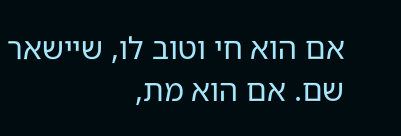אם הוא חי וטוב לו, שיישאר שם. אם הוא מת,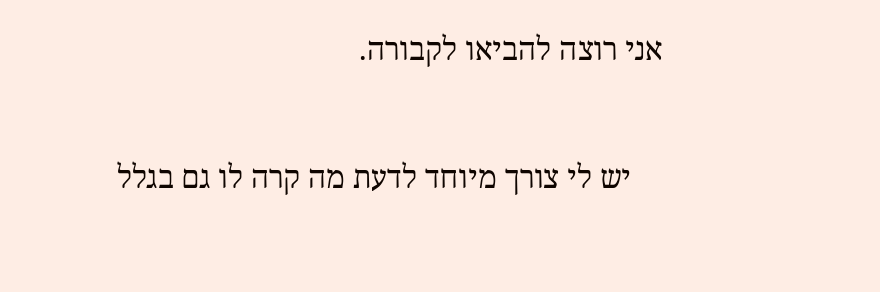אני רוצה להביאו לקבורה.

    יש לי צורך מיוחד לדעת מה קרה לו גם בגלל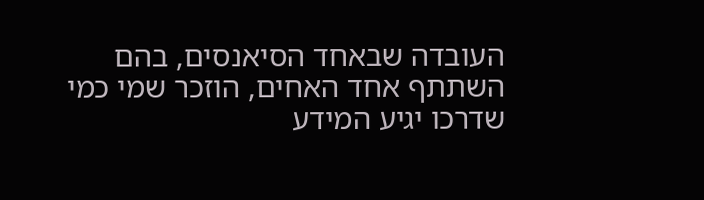העובדה שבאחד הסיאנסים, בהם השתתף אחד האחים, הוזכר שמי כמי שדרכו יגיע המידע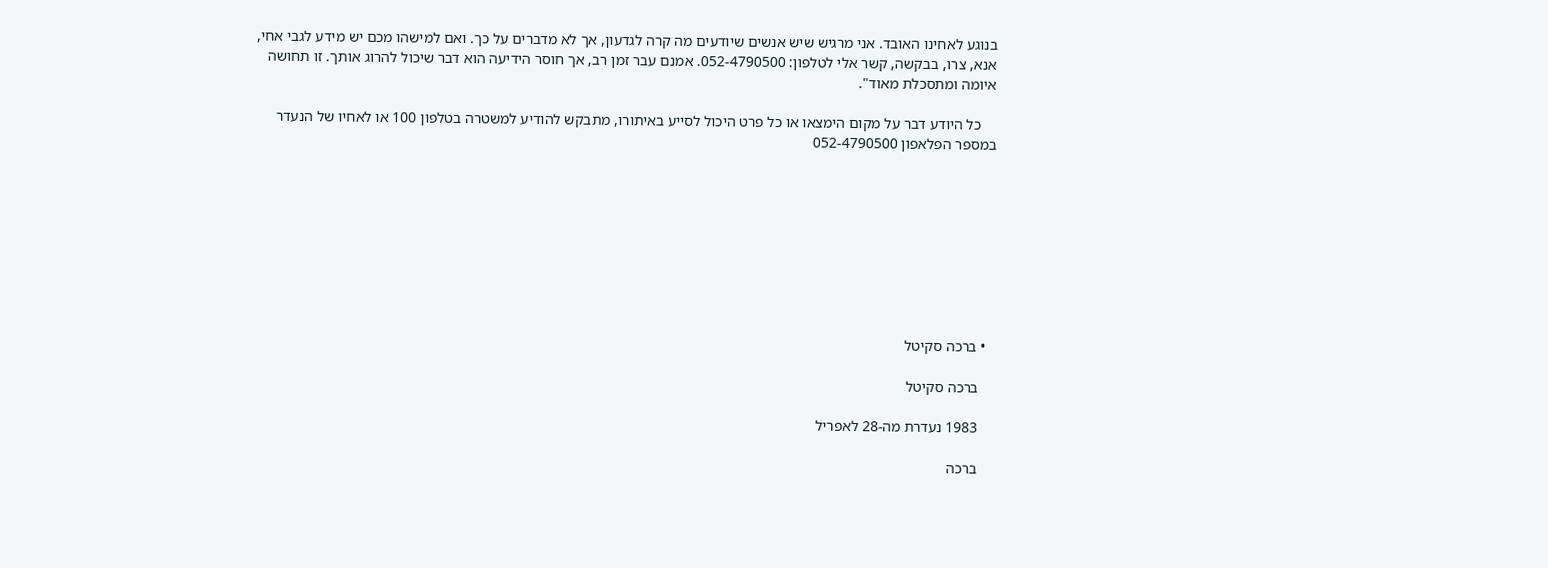בנוגע לאחינו האובד. אני מרגיש שיש אנשים שיודעים מה קרה לגדעון, אך לא מדברים על כך. ואם למישהו מכם יש מידע לגבי אחי, אנא, צרו, בבקשה, קשר אלי לטלפון: 052-4790500. אמנם עבר זמן רב, אך חוסר הידיעה הוא דבר שיכול להרוג אותך. זו תחושה איומה ומתסכלת מאוד".

    כל היודע דבר על מקום הימצאו או כל פרט היכול לסייע באיתורו, מתבקש להודיע למשטרה בטלפון 100 או לאחיו של הנעדר במספר הפלאפון 052-4790500









  • ברכה סקיטל

    ברכה סקיטל

    1983 נעדרת מה-28 לאפריל

    ברכה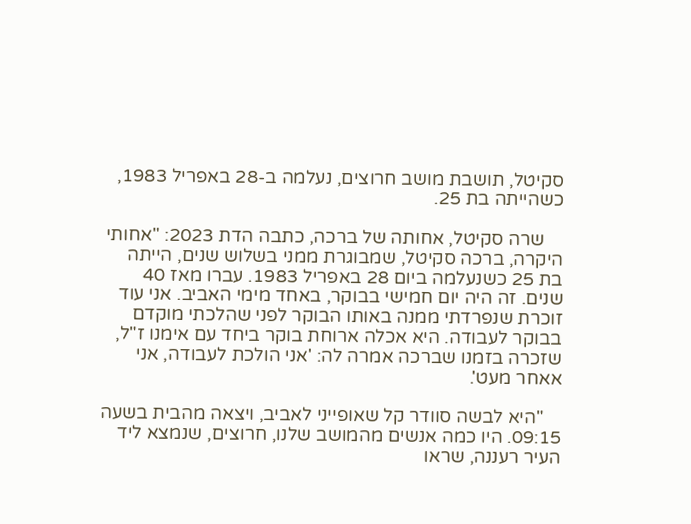סקיטל, תושבת מושב חרוצים, נעלמה ב-28 באפריל 1983, כשהייתה בת 25.

    שרה סקיטל, אחותה של ברכה, כתבה הדת 2023: "אחותי היקרה, ברכה סקיטל, שמבוגרת ממני בשלוש שנים, הייתה בת 25 כשנעלמה ביום 28 באפריל 1983. עברו מאז 40 שנים. זה היה יום חמישי בבוקר, באחד מימי האביב. אני עוד זוכרת שנפרדתי ממנה באותו הבוקר לפני שהלכתי מוקדם בבוקר לעבודה. היא אכלה ארוחת בוקר ביחד עם אימנו ז"ל, שזכרה בזמנו שברכה אמרה לה: 'אני הולכת לעבודה, אני אאחר מעט'.

    "היא לבשה סוודר קל שאופייני לאביב, ויצאה מהבית בשעה 09:15. היו כמה אנשים מהמושב שלנו, חרוצים, שנמצא ליד העיר רעננה, שראו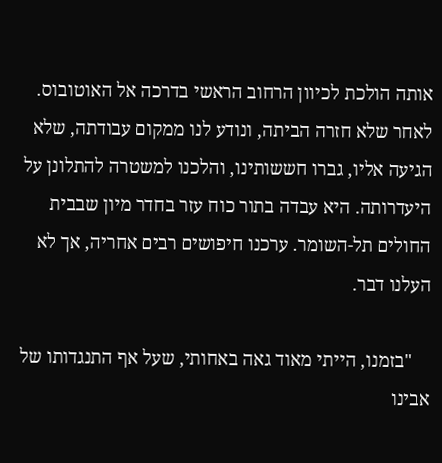אותה הולכת לכיוון הרחוב הראשי בדרכה אל האוטובוס. לאחר שלא חזרה הביתה, ונודע לנו ממקום עבודתה, שלא הגיעה אליו, גברו חששותינו, והלכנו למשטרה להתלונן על היעדרותה. היא עבדה בתור כוח עזר בחדר מיון שבבית החולים תל-השומר. ערכנו חיפושים רבים אחריה, אך לא העלנו דבר.

    "בזמנו, הייתי מאוד גאה באחותי, שעל אף התנגדותו של אבינו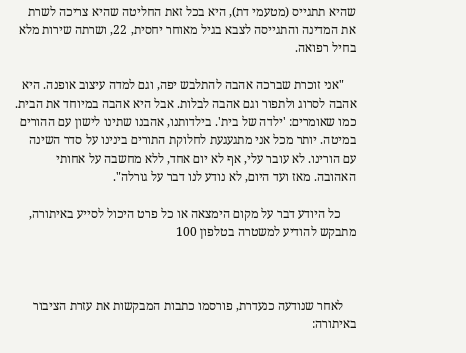שהיא תתגייס (מטעמי דת), היא בכל זאת החליטה שהיא צריכה לשרת את המדינה והתגייסה לצבא בגיל מאוחר יחסית, 22, ושרתה שירות מלא בחיל רפואה.

    "אני זוכרת שברכה אהבה להתלבש יפה, וגם למדה עיצוב אופנה. היא אהבה לסרוג ולתפור וגם אהבה לבלות. אבל היא אהבה במיוחד את הבית. כמו שאומרים: 'ילדה של בית'. בילדותנו, אהבנו שתינו לישון עם ההורים במיטה. יותר מכל אני מתגעגעת לחלוקת התורים בינינו על סדר השינה עם הורינו. לא עובר עלי, אף לא יום אחד, ללא מחשבה על אחותי האהובה. מאז ועד היום, לא נודע לנו דבר על גורלה".

     כל היודע דבר על מקום הימצאה או כל פרט היכול לסייע באיתורה, מתבקש להודיע למשטרה בטלפון 100



    לאחר שנודעה כנעדרת, פורסמו כתבות המבקשות את עזרת הציבור באיתורה: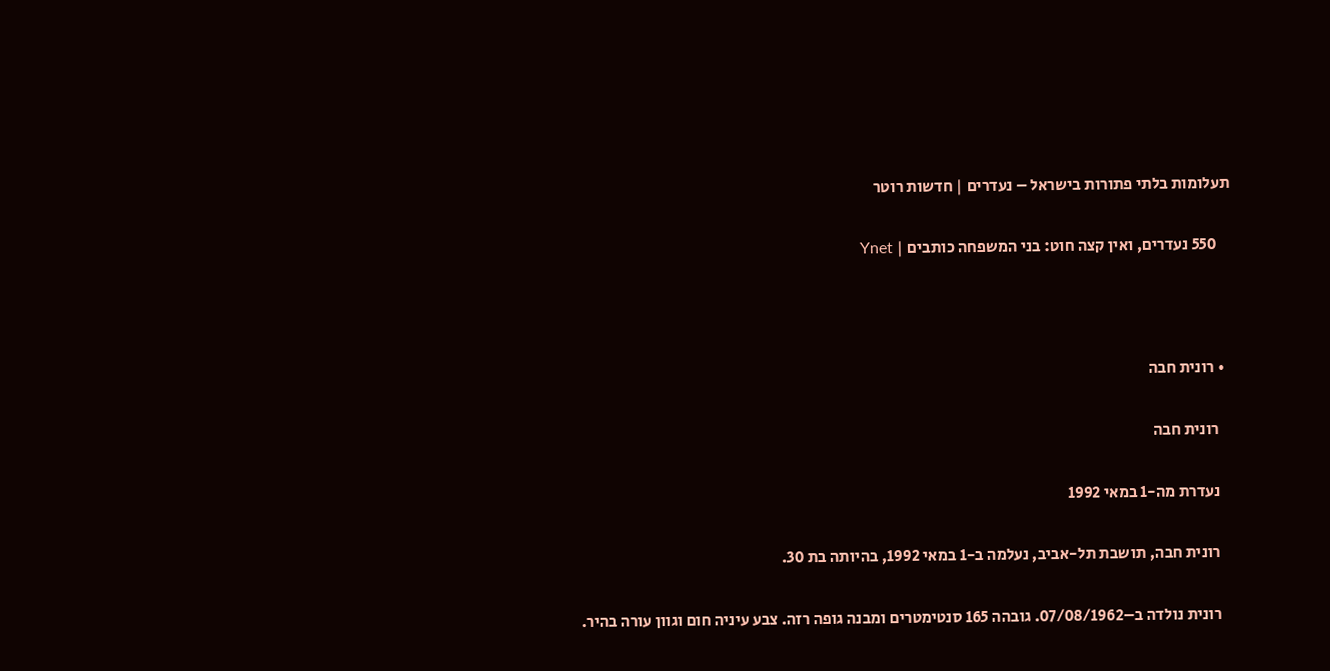תעלומות בלתי פתורות בישראל – נעדרים | חדשות רוטר

    550 נעדרים, ואין קצה חוט: בני המשפחה כותבים | Ynet



  • רונית חבה

    רונית חבה

    נעדרת מה-1 במאי 1992

    רונית חבה, תושבת תל-אביב, נעלמה ב-1 במאי 1992, בהיותה בת 30.

    רונית נולדה ב–07/08/1962. גובהה 165 סנטימטרים ומבנה גופה רזה. צבע עיניה חום וגוון עורה בהיר.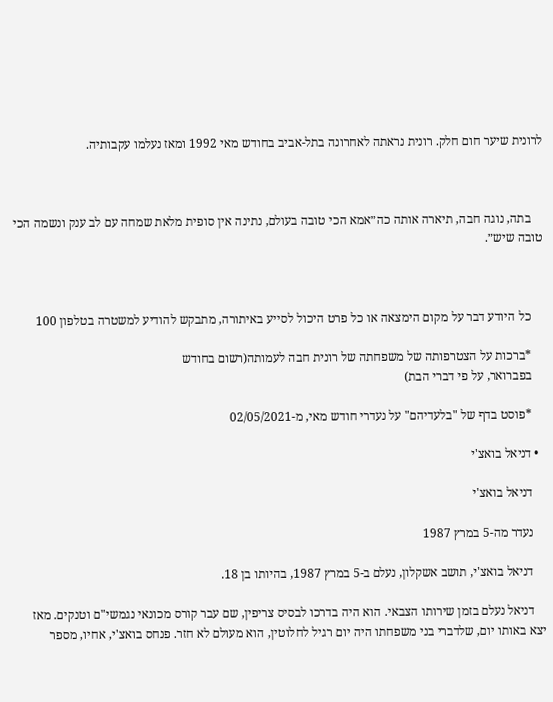לרונית שיער חום חלק. רונית נראתה לאחרונה בתל-אביב בחודש מאי 1992 ומאז נעלמו עקבותיה.



    בתה, נוגה חבה, תיארה אותה כה״אמא הכי טובה בעולם, נתינה אין סופית מלאת שמחה עם לב ענק ונשמה הכי טובה שיש״.



    כל היודע דבר על מקום הימצאה או כל פרט היכול לסייע באיתורה, מתבקש להודיע למשטרה בטלפון 100

    *ברכות על הצטרפותה של משפחתה של רונית חבה לעמותה(רשום בחודש
    בפברואר, על פי דברי הבת)

    *פוסט בדף של "בלעדיהם" על נעדרי חודש מאי, מ-02/05/2021

  • דניאל בואצ'י

    דניאל בואצ'י

    נעדר מה-5 במרץ 1987

    דניאל בואצ'י, תושב אשקלון, נעלם ב-5 במרץ 1987, בהיותו בן 18.

    דניאל נעלם בזמן שירותו הצבאי. הוא היה בדרכו לבסיס צריפין, שם עבר קורס מכונאי נגמשי"ם וטנקים. מאז יצא באותו יום, שלדברי בני משפחתו היה יום רגיל לחלוטין, הוא מעולם לא חזר. פנחס בואצ'י, אחיו, מספר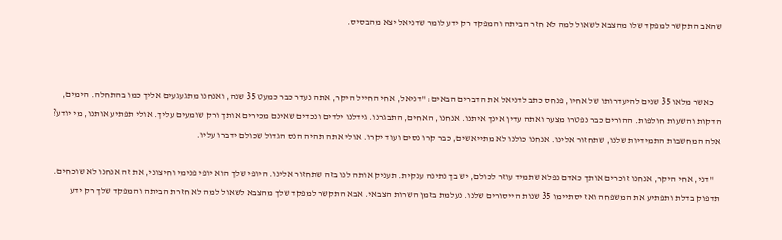שהאב התקשר למפקד שלו מהצבא לשאול למה לא חזר הביתה והמפקד רק ידע לומר שדניאל יצא מהבסיס.



    כאשר מלאו 35 שנים להיעדרותו של אחיו, פנחס כתב לדניאל את הדברים הבאים: "דניאל, אחי החייל היקר, אתה נעדר כבר כמעט 35 שנה, ואנחנו מתגעגעים אליך כמו בהתחלה. הימים, הדקות והשעות חולפות. ההורים כבר נפטרו מצער ואתה עדין אינך איתנו. אנחנו, האחים, התבגרנו. גידלנו ילדים ונכדים שאינם מכירים אותך ורק שומעים עליך. אולי תפתיע אותנו, מי יודע? אלה המחשבות התמידיות שלנו, שתחזור אלינו. אנחנו כולנו לא מתייאשים, כבר קרו נסים ועוד יקרו. אולי אתה תהיה הנס הגדול שכולם ידברו עליו.

    "דני, אחי היקר, אנחנו זוכרים אותך כאדם נפלא שתמיד עוזר לכולם, יש בך נתינה ענקית. תעניק אותה לנו בזה שתחזור אלינו. היופי שלך הוא יופי פנימי וחיצוני, את זה אנחנו לא שוכחים. תדפוק בדלת ותפתיע את המשפחה ואז יסתיימו 35 שנות הייסורים שלנו. נעלמת בזמן השרות הצבאי. אבא התקשר למפקד שלך מהצבא לשאול למה לא חזרת הביתה והמפקד שלך רק ידע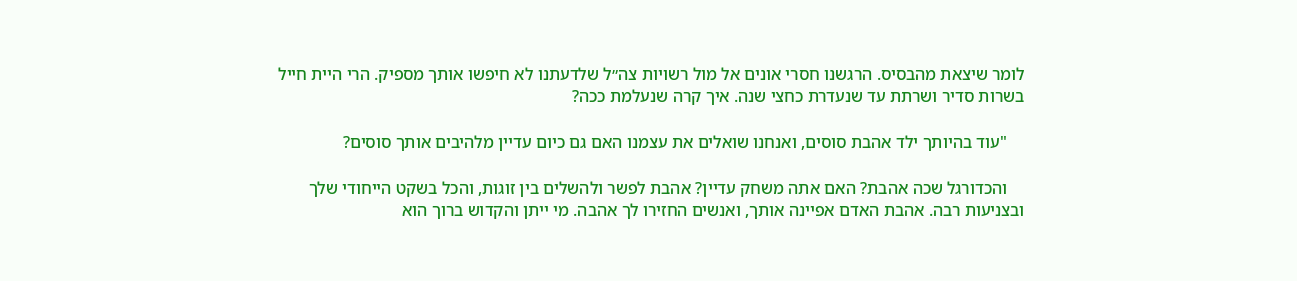לומר שיצאת מהבסיס. הרגשנו חסרי אונים אל מול רשויות צה״ל שלדעתנו לא חיפשו אותך מספיק. הרי היית חייל בשרות סדיר ושרתת עד שנעדרת כחצי שנה. איך קרה שנעלמת ככה?

    "עוד בהיותך ילד אהבת סוסים, ואנחנו שואלים את עצמנו האם גם כיום עדיין מלהיבים אותך סוסים?

    והכדורגל שכה אהבת? האם אתה משחק עדיין? אהבת לפשר ולהשלים בין זוגות, והכל בשקט הייחודי שלך ובצניעות רבה. אהבת האדם אפיינה אותך, ואנשים החזירו לך אהבה. מי ייתן והקדוש ברוך הוא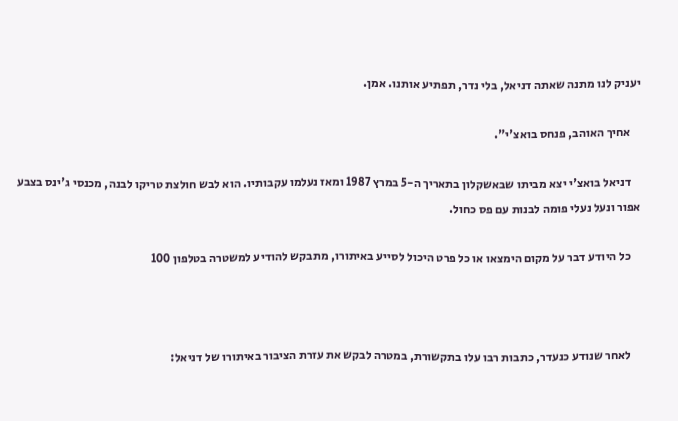יעניק לנו מתנה שאתה דניאל, בלי נדר, תפתיע אותנו. אמן.

    אחיך האוהב, פנחס בואצ'י".

    דניאל בואצ'י יצא מביתו שבאשקלון בתאריך ה-5 במרץ 1987 ומאז נעלמו עקבותיו. הוא לבש חולצת טריקו לבנה, מכנסי ג'ינס בצבע אפור ונעל נעלי פומה לבנות עם פס כחול.

    כל היודע דבר על מקום הימצאו או כל פרט היכול לסייע באיתורו, מתבקש להודיע למשטרה בטלפון 100



    לאחר שנודע כנעדר, כתבות רבו עלו בתקשורת, במטרה לבקש את עזרת הציבור באיתורו של דניאל: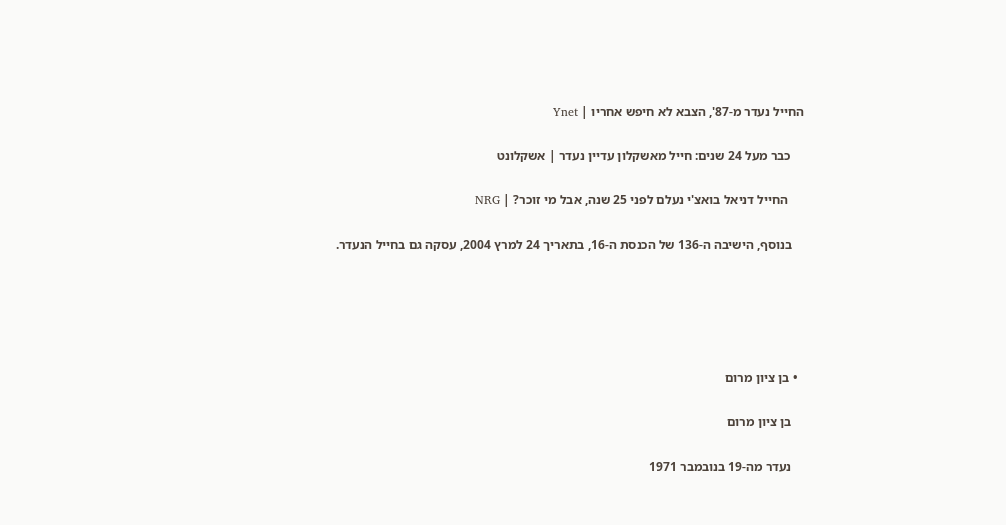החייל נעדר מ-87', הצבא לא חיפש אחריו | Ynet

    כבר מעל 24 שנים: חייל מאשקלון עדיין נעדר | אשקלונט

     החייל דניאל בואצ'י נעלם לפני 25 שנה, אבל מי זוכר? | NRG

    בנוסף, הישיבה ה-136 של הכנסת ה-16, בתאריך 24 למרץ 2004, עסקה גם בחייל הנעדר.





  • בן ציון מרום

    בן ציון מרום

    נעדר מה-19 בנובמבר 1971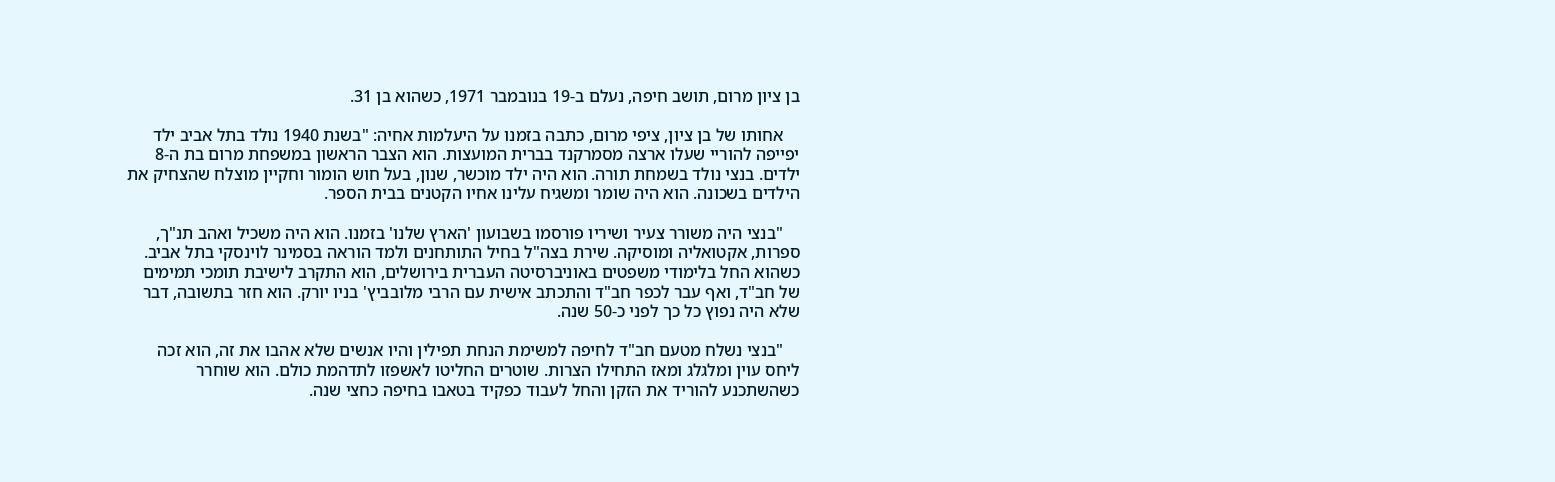בן ציון מרום, תושב חיפה, נעלם ב-19 בנובמבר 1971, כשהוא בן 31.

    אחותו של בן ציון, ציפי מרום, כתבה בזמנו על היעלמות אחיה: "בשנת 1940 נולד בתל אביב ילד יפייפה להוריי שעלו ארצה מסמרקנד בברית המועצות. הוא הצבר הראשון במשפחת מרום בת ה-8 ילדים. בנצי נולד בשמחת תורה. הוא היה ילד מוכשר, שנון, בעל חוש הומור וחקיין מוצלח שהצחיק את הילדים בשכונה. הוא היה שומר ומשגיח עלינו אחיו הקטנים בבית הספר.

    "בנצי היה משורר צעיר ושיריו פורסמו בשבועון 'הארץ שלנו' בזמנו. הוא היה משכיל ואהב תנ"ך, ספרות, אקטואליה ומוסיקה. שירת בצה"ל בחיל התותחנים ולמד הוראה בסמינר לוינסקי בתל אביב. כשהוא החל בלימודי משפטים באוניברסיטה העברית בירושלים, הוא התקרב לישיבת תומכי תמימים של חב"ד, ואף עבר לכפר חב"ד והתכתב אישית עם הרבי מלובביץ' בניו יורק. הוא חזר בתשובה, דבר שלא היה נפוץ כל כך לפני כ-50 שנה.

    "בנצי נשלח מטעם חב"ד לחיפה למשימת הנחת תפילין והיו אנשים שלא אהבו את זה, הוא זכה ליחס עוין ומלגלג ומאז התחילו הצרות. שוטרים החליטו לאשפזו לתדהמת כולם. הוא שוחרר כשהשתכנע להוריד את הזקן והחל לעבוד כפקיד בטאבו בחיפה כחצי שנה.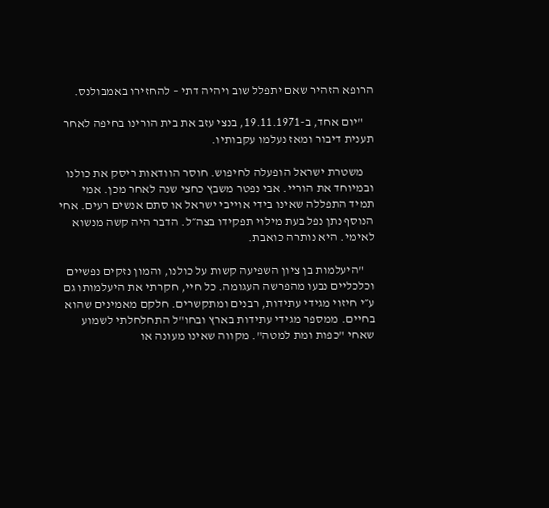הרופא הזהיר שאם יתפלל שוב ויהיה דתי – להחזירו באמבולנס.

    "יום אחד, ב-19.11.1971, בנצי עזב את בית הורינו בחיפה לאחר תענית דיבור ומאז נעלמו עקבותיו.

    משטרת ישראל הופעלה לחיפוש. חוסר הוודאות ריסק את כולנו ובמיוחד את הוריי. אבי נפטר משבץ כחצי שנה לאחר מכן. אמי תמיד התפללה שאינו בידי אוייבי ישראל או סתם אנשים רעים. אחי הנוסף נתן נפל בעת מילוי תפקידו בצה״ל. הדבר היה קשה מנשוא לאימי. היא נותרה כואבת.

    "היעלמות בן ציון השפיעה קשות על כולנו, והמון נזקים נפשיים וכלכליים נבעו מהפרשה העגומה. כל חיי, חקרתי את היעלמותו גם ע״י חיזוי מגידי עתידות, רבנים ומתקשרים. חלקם מאמינים שהוא בחיים. ממספר מגידי עתידות בארץ ובחו"ל התחלחלתי לשמוע שאחי "כפות ומת למטה". מקווה שאינו מעונה או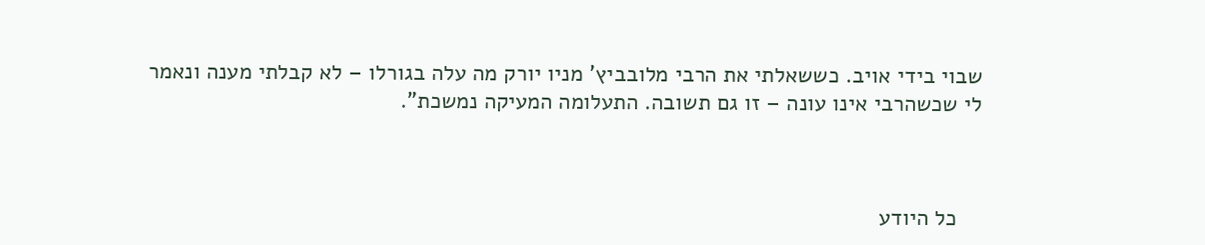שבוי בידי אויב. כששאלתי את הרבי מלובביץ' מניו יורק מה עלה בגורלו – לא קבלתי מענה ונאמר לי שכשהרבי אינו עונה – זו גם תשובה. התעלומה המעיקה נמשכת".



    כל היודע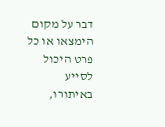דבר על מקום הימצאו או כל פרט היכול לסייע באיתורו,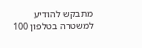מתבקש להודיע למשטרה בטלפון 100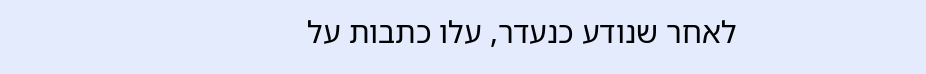לאחר שנודע כנעדר, עלו כתבות על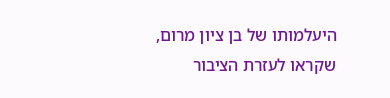היעלמותו של בן ציון מרום, שקראו לעזרת הציבור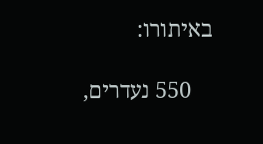באיתורו:

    550 נעדרים,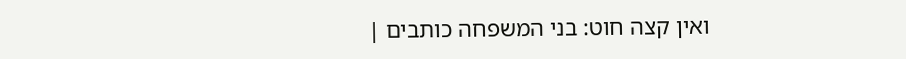ואין קצה חוט: בני המשפחה כותבים |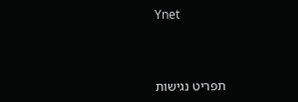Ynet



תפריט נגישות